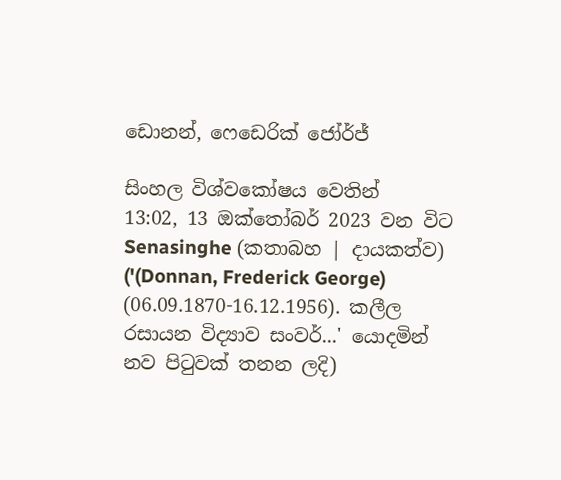ඩොනන්, ෆෙඩෙරික් ජෝර්ජ්

සිංහල විශ්වකෝෂය වෙතින්
13:02, 13 ඔක්තෝබර් 2023 වන විට Senasinghe (කතාබහ | දායකත්ව) ('(Donnan, Frederick George) (06.09.1870-16.12.1956). කලීල රසායන විද්‍යාව සංවර්...' යොදමින් නව පිටුවක් තනන ලදි)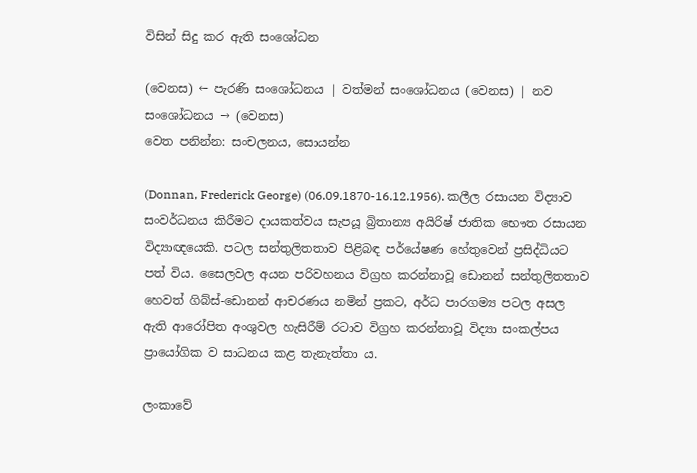විසින් සිදු කර ඇති සංශෝධන

(වෙනස) ← පැරණි සංශෝධනය | වත්මන් සංශෝධනය (වෙනස) | නව සංශෝධනය → (වෙනස)
වෙත පනින්න: සංචලනය, සොයන්න

(Donnan, Frederick George) (06.09.1870-16.12.1956). කලීල රසායන විද්‍යාව සංවර්ධනය කිරීමට දායකත්වය සැපයූ බ්‍රිතාන්‍ය අයිරිෂ් ජාතික භෞත රසායන විද්‍යාඥයෙකි. පටල සන්තුලිතතාව පිළිබඳ පර්යේෂණ හේතුවෙන් ප්‍රසිද්ධියට පත් විය. සෛලවල අයන පරිවහනය විග්‍රහ කරන්නාවූ ඩොනන් සන්තුලිතතාව හෙවත් ගිබ්ස්-ඩොනන් ආචරණය නමින් ප්‍රකට, අර්ධ පාරගම්‍ය පටල අසල ඇති ආරෝපිත අංශුවල හැසිරීම් රටාව විග්‍රහ කරන්නාවූ විද්‍යා සංකල්පය ප්‍රායෝගික ව සාධනය කළ තැනැත්තා ය.

ලංකාවේ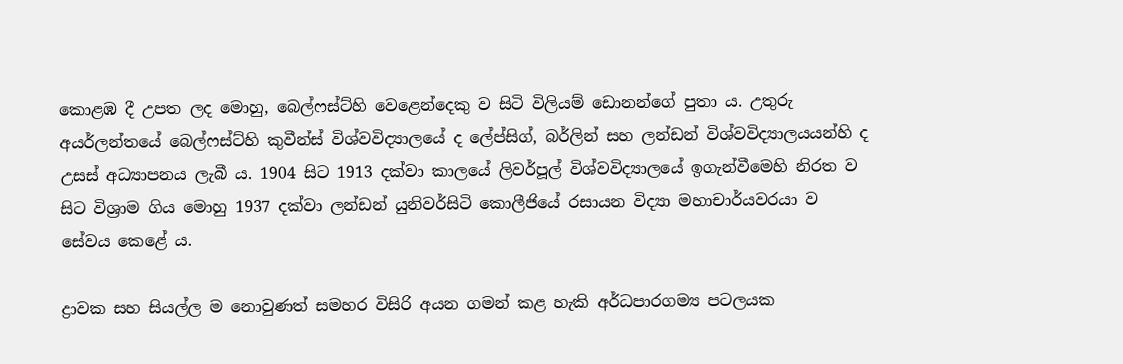කොළඹ දී උපත ලද මොහු, බෙල්ෆස්ට්හි වෙළෙන්දෙකු ව සිටි විලියම් ඩොනන්ගේ පුතා ය. උතුරු අයර්ලන්තයේ බෙල්ෆස්ට්හි කුවීන්ස් විශ්වවිද්‍යාලයේ ද ලේප්සිග්, බර්ලින් සහ ලන්ඩන් විශ්වවිද්‍යාලයයන්හි ද උසස් අධ්‍යාපනය ලැබී ය. 1904 සිට 1913 දක්වා කාලයේ ලිවර්පූල් විශ්වවිද්‍යාලයේ ඉගැන්වීමෙහි නිරත ව සිට විශ්‍රාම ගිය මොහු 1937 දක්වා ලන්ඩන් යුනිවර්සිටි කොලීජියේ රසායන විද්‍යා මහාචාර්යවරයා ව සේවය කෙළේ ය.

ද්‍රාවක සහ සියල්ල ම නොවුණත් සමහර විසිරි අයන ගමන් කළ හැකි අර්ධපාරගම්‍ය පටලයක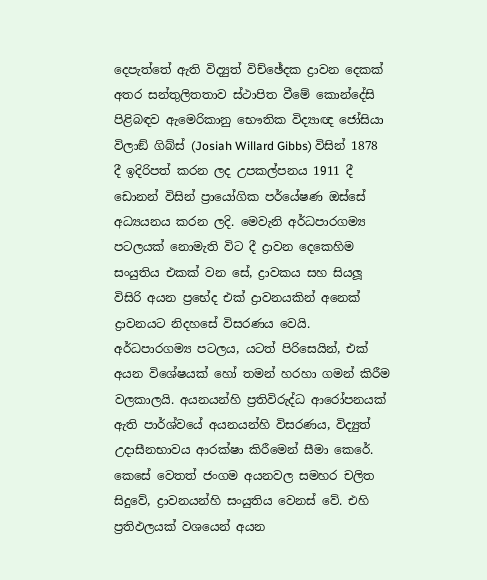දෙපැත්තේ ඇති විද්‍යුත් විච්ඡේදක ද්‍රාවන දෙකක් අතර සන්තුලිතතාව ස්ථාපිත වීමේ කොන්දේසි පිළිබඳව ඇමෙරිකානු භෞතික විද්‍යාඥ ජෝසියා විලාඞ් ගිබ්ස් (Josiah Willard Gibbs) විසින් 1878 දී ඉදිරිපත් කරන ලද උපකල්පනය 1911 දී ඩොනන් විසින් ප්‍රායෝගික පර්යේෂණ ඔස්සේ අධ්‍යයනය කරන ලදි. මෙවැනි අර්ධපාරගම්‍ය පටලයක් නොමැති විට දී ද්‍රාවන දෙකෙහිම සංයුතිය එකක් වන සේ, ද්‍රාවකය සහ සියලූ විසිරි අයන ප්‍රභේද එක් ද්‍රාවනයකින් අනෙක් ද්‍රාවනයට නිදහසේ විසරණය වෙයි. අර්ධපාරගම්‍ය පටලය, යටත් පිරිසෙයින්, එක් අයන විශේෂයක් හෝ තමන් හරහා ගමන් කිරීම වලකාලයි. අයනයන්හි ප්‍රතිවිරුද්ධ ආරෝපනයක් ඇති පාර්ශ්වයේ අයනයන්හි විසරණය, විද්‍යුත් උදාසීනභාවය ආරක්ෂා කිරීමෙන් සීමා කෙරේ. කෙසේ වෙතත් ජංගම අයනවල සමහර චලිත සිදුවේ, ද්‍රාවනයන්හි සංයුතිය වෙනස් වේ. එහි ප්‍රතිඵලයක් වශයෙන් අයන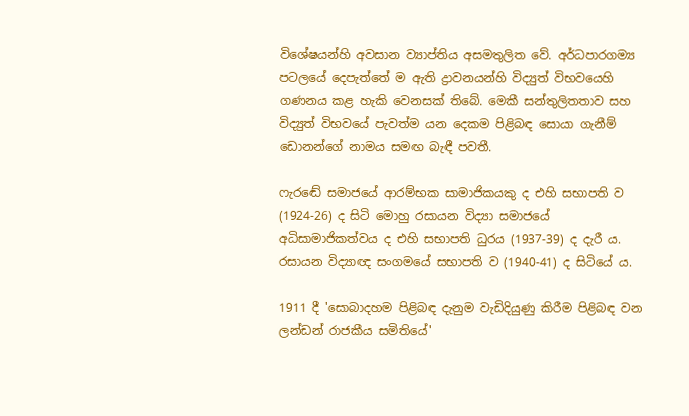විශේෂයන්හි අවසාන ව්‍යාප්තිය අසමතුලිත වේ. අර්ධපාරගම්‍ය පටලයේ දෙපැත්තේ ම ඇති ද්‍රාවනයන්හි විද්‍යුත් විභවයෙහි ගණනය කළ හැකි වෙනසක් තිබේ. මෙකී සන්තුලිතතාව සහ විද්‍යුත් විභවයේ පැවත්ම යන දෙකම පිළිබඳ සොයා ගැනීම් ඩොනන්ගේ නාමය සමඟ බැඳී පවතී.

ෆැරඬේ සමාජයේ ආරම්භක සාමාජිකයකු ද එහි සභාපති ව (1924-26) ද සිටි මොහු රසායන විද්‍යා සමාජයේ අධිසාමාජිකත්වය ද එහි සභාපති ධුරය (1937-39) ද දැරී ය. රසායන විද්‍යාඥ සංගමයේ සභාපති ව (1940-41) ද සිටියේ ය.

1911 දී 'සොබාදහම පිළිබඳ දැනුම වැඩිදියුණු කිරීම පිළිබඳ වන ලන්ඩන් රාජකීය සමිතියේ'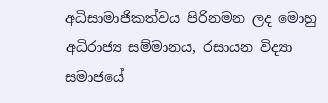අධිසාමාජිකත්වය පිරිනමන ලද මොහු අධිරාජ්‍ය සම්මානය, රසායන විද්‍යා සමාජයේ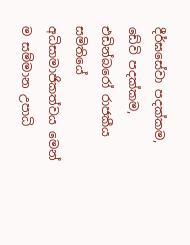දීර්ඝසේවා පදක්කම, ඩේවි පදක්කම, එඩින්බරෝ රාජකීය සමිතියේ අධිසාමාජිකත්වය මෙන් ම සම්මාන උපාධි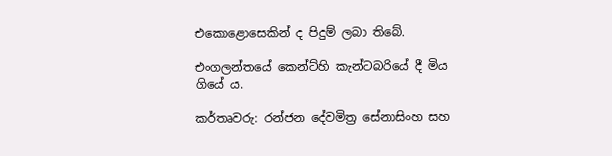එකොළොසෙකින් ද පිදුම් ලබා තිබේ.

එංගලන්තයේ කෙන්ට්හි කැන්ටබරියේ දී මිය ගියේ ය.

කර්තෘවරු: රන්ජන දේවමිත්‍ර සේනාසිංහ සහ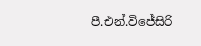පී.එන්.විජේසිරි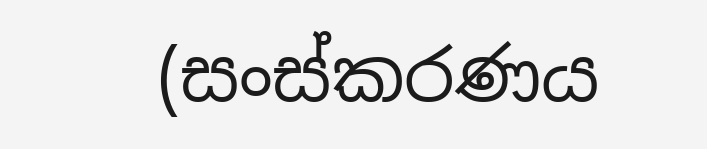(සංස්කරණය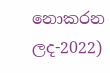නොකරන ලද-2022)